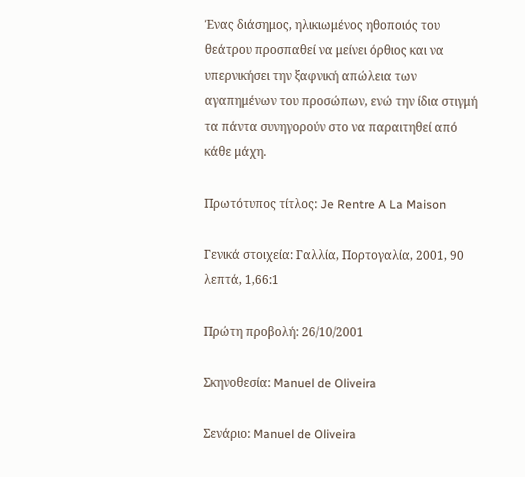Ένας διάσημος, ηλικιωμένος ηθοποιός του θεάτρου προσπαθεί να μείνει όρθιος και να υπερνικήσει την ξαφνική απώλεια των αγαπημένων του προσώπων, ενώ την ίδια στιγμή τα πάντα συνηγορούν στο να παραιτηθεί από κάθε μάχη.

Πρωτότυπος τίτλος: Je Rentre A La Maison

Γενικά στοιχεία: Γαλλία, Πορτογαλία, 2001, 90 λεπτά, 1,66:1

Πρώτη προβολή: 26/10/2001

Σκηνοθεσία: Manuel de Oliveira

Σενάριο: Manuel de Oliveira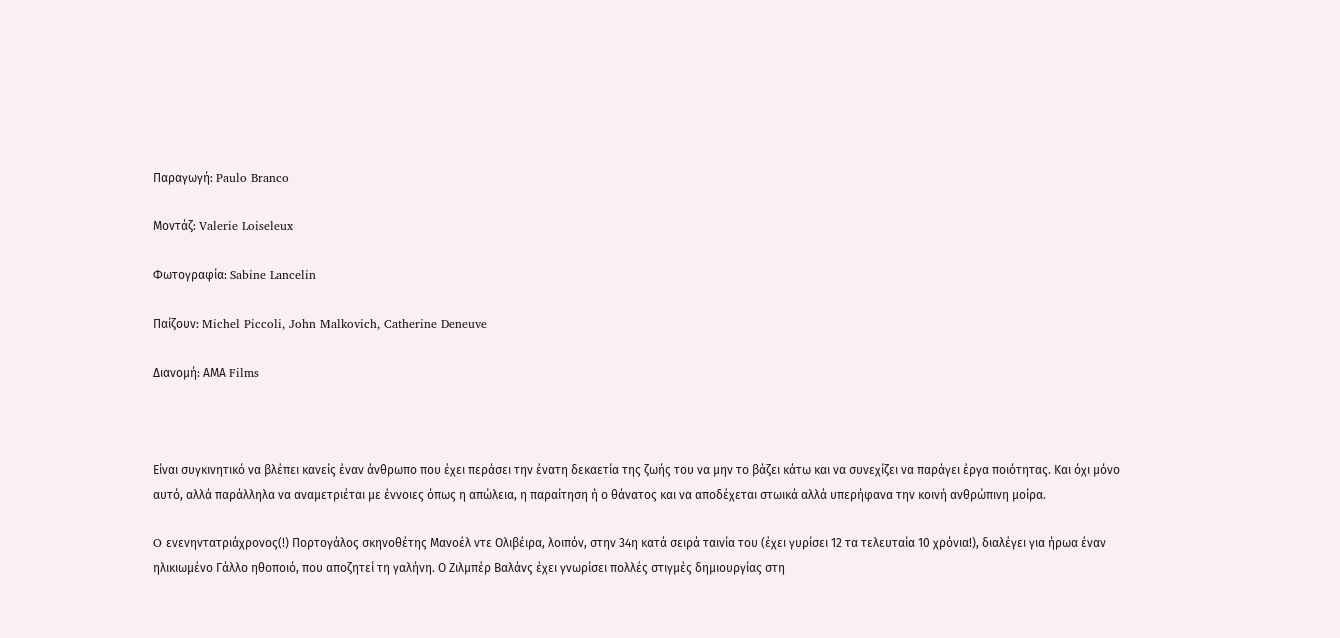Παραγωγή: Paulo Branco

Μοντάζ: Valerie Loiseleux

Φωτογραφία: Sabine Lancelin

Παίζουν: Michel Piccoli, John Malkovich, Catherine Deneuve

Διανομή: ΑΜΑ Films



Είναι συγκινητικό να βλέπει κανείς έναν άνθρωπο που έχει περάσει την ένατη δεκαετία της ζωής του να μην το βάζει κάτω και να συνεχίζει να παράγει έργα ποιότητας. Και όχι μόνο αυτό, αλλά παράλληλα να αναμετριέται με έννοιες όπως η απώλεια, η παραίτηση ή ο θάνατος και να αποδέχεται στωικά αλλά υπερήφανα την κοινή ανθρώπινη μοίρα.

O ενενηντατριάχρονος(!) Πορτογάλος σκηνοθέτης Μανοέλ ντε Ολιβέιρα, λοιπόν, στην 34η κατά σειρά ταινία του (έχει γυρίσει 12 τα τελευταία 10 χρόνια!), διαλέγει για ήρωα έναν ηλικιωμένο Γάλλο ηθοποιό, που αποζητεί τη γαλήνη. Ο Ζιλμπέρ Βαλάνς έχει γνωρίσει πολλές στιγμές δημιουργίας στη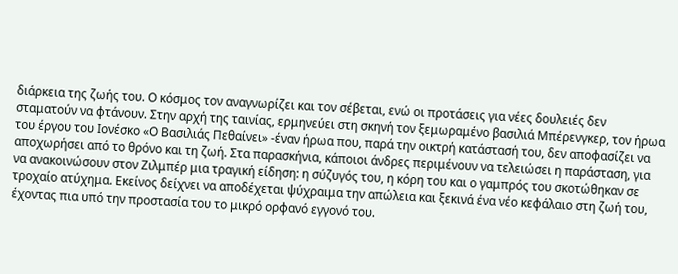διάρκεια της ζωής του. Ο κόσμος τον αναγνωρίζει και τον σέβεται, ενώ οι προτάσεις για νέες δουλειές δεν σταματούν να φτάνουν. Στην αρχή της ταινίας, ερμηνεύει στη σκηνή τον ξεμωραμένο βασιλιά Μπέρενγκερ, τον ήρωα του έργου του Ιονέσκο «Ο Βασιλιάς Πεθαίνει» -έναν ήρωα που, παρά την οικτρή κατάστασή του, δεν αποφασίζει να αποχωρήσει από το θρόνο και τη ζωή. Στα παρασκήνια, κάποιοι άνδρες περιμένουν να τελειώσει η παράσταση, για να ανακοινώσουν στον Ζιλμπέρ μια τραγική είδηση: η σύζυγός του, η κόρη του και ο γαμπρός του σκοτώθηκαν σε τροχαίο ατύχημα. Εκείνος δείχνει να αποδέχεται ψύχραιμα την απώλεια και ξεκινά ένα νέο κεφάλαιο στη ζωή του, έχοντας πια υπό την προστασία του το μικρό ορφανό εγγονό του.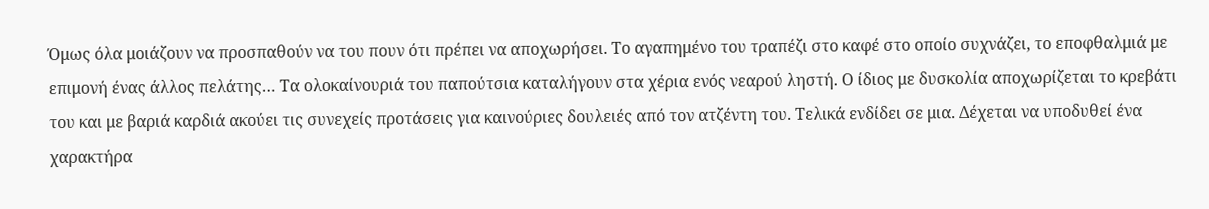Όμως όλα μοιάζουν να προσπαθούν να του πουν ότι πρέπει να αποχωρήσει. Το αγαπημένο του τραπέζι στο καφέ στο οποίο συχνάζει, το εποφθαλμιά με επιμονή ένας άλλος πελάτης… Τα ολοκαίνουριά του παπούτσια καταλήγουν στα χέρια ενός νεαρού ληστή. Ο ίδιος με δυσκολία αποχωρίζεται το κρεβάτι του και με βαριά καρδιά ακούει τις συνεχείς προτάσεις για καινούριες δουλειές από τον ατζέντη του. Τελικά ενδίδει σε μια. Δέχεται να υποδυθεί ένα χαρακτήρα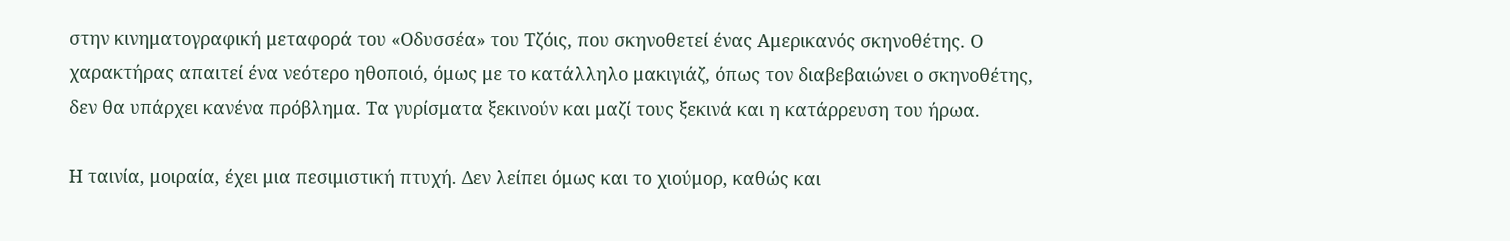στην κινηματογραφική μεταφορά του «Οδυσσέα» του Τζόις, που σκηνοθετεί ένας Αμερικανός σκηνοθέτης. Ο χαρακτήρας απαιτεί ένα νεότερο ηθοποιό, όμως με το κατάλληλο μακιγιάζ, όπως τον διαβεβαιώνει ο σκηνοθέτης, δεν θα υπάρχει κανένα πρόβλημα. Τα γυρίσματα ξεκινούν και μαζί τους ξεκινά και η κατάρρευση του ήρωα.

Η ταινία, μοιραία, έχει μια πεσιμιστική πτυχή. Δεν λείπει όμως και το χιούμορ, καθώς και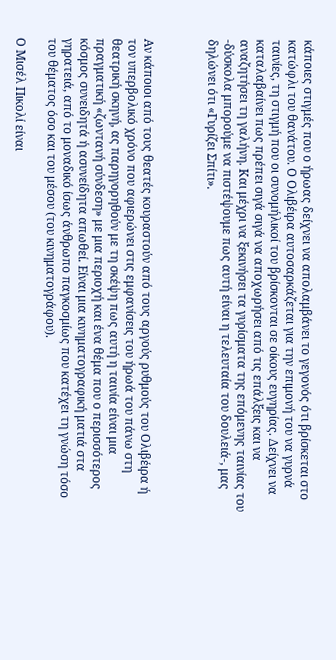κάποιες στιγμές που ο ήρωας δείχνει να απολαμβάνει το γεγονός ότι βρίσκεται στο κατώφλι του θανάτου. Ο Ολιβέιρα αυτοσαρκάζεται για την επιμονή του να γυρνά ταινίες, τη στιγμή που οι συνομήλικοί του βρίσκονται σε οίκους ευγηρίας. Δείχνει να καταλαβαίνει πως πρέπει σιγά σιγά να αποχωρήσει από τις επάλξεις και να αναζητήσει τη γαλήνη. Και μέχρι να ξεκινήσει τα γυρίσματα της επόμενης ταινίας του -δύσκολα μπορούμε να πιστέψουμε πως αυτή είναι η τελευταία του δουλειά-, μας δηλώνει ότι «Γυρίζει Σπίτι».



Αν κάποιοι από τους θεατές κουραστούν από τους αργούς ρυθμούς του Ολιβέιρα ή τον υπερβολικό χρόνο που αφιερώνει στις εμφανίσεις του ήρωά του πάνω στη θεατρική σκηνή, ας παρηγορηθούν με τη σκέψη πως αυτή η ταινία είναι μια πραγματική «ζωντανή σύνδεση» με μια περιοχή και ένα θέμα που ο περισσότερος κόσμος συνειδητά ή ασυνείδητα απωθεί. Είναι μια κινηματογραφική ματιά στα γηρατειά, από το μοναδικό ίσως άνθρωπο παγκοσμίως που κατέχει τη γνώση τόσο του θέματος όσο και του μέσου (του κινηματογράφου).

Ο Μισέλ Πικολί είναι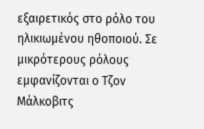εξαιρετικός στο ρόλο του ηλικιωμένου ηθοποιού. Σε μικρότερους ρόλους εμφανίζονται ο Τζον Μάλκοβιτς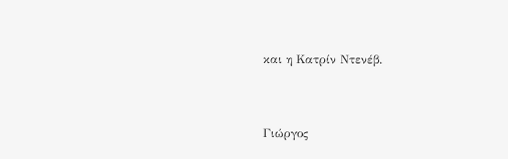και η Κατρίν Ντενέβ.


Γιώργος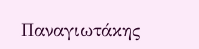Παναγιωτάκης